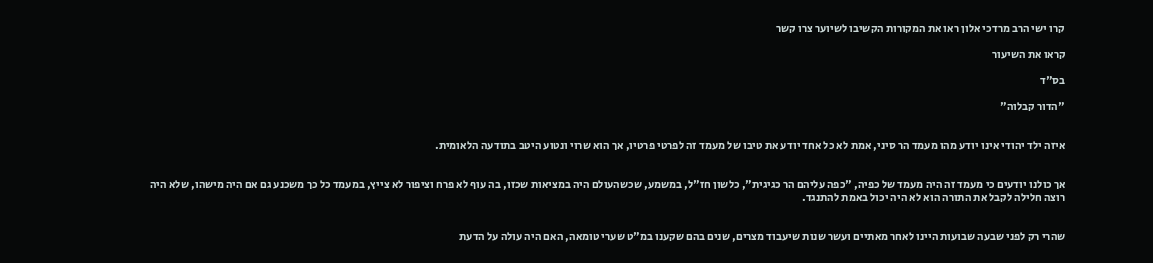קרו ישי הרב מרדכי אלון ראו את המקורות הקשיבו לשיוער צרו קשר

קראו את השיעור

בס"ד

"הדור קבלוה"


איזה ילד יהודי אינו יודע מהו מעמד הר סיני, אמת לא כל אחד יודע את טיבו של מעמד זה לפרטי פרטיו, אך הוא שרוי ונטוע היטב בתודעה הלאומית.


אך כולנו יודעים כי מעמד זה היה מעמד של כפיה, "כפה עליהם הר כגיגית", כלשון חז"ל, במשמע, שכשהעולם היה במציאות שכזו, בה עוף לא פרח וציפור לא צייץ, במעמד כל כך משכנע גם אם היה מישהו, שלא היה רוצה חלילה לקבל את התורה הוא לא היה יכול באמת להתנגד.


שהרי רק לפני שבעה שבועות היינו לאחר מאתיים ועשר שנות שיעבוד מצרים, שנים בהם שקענו במ"ט שערי טומאה, האם היה עולה על הדעת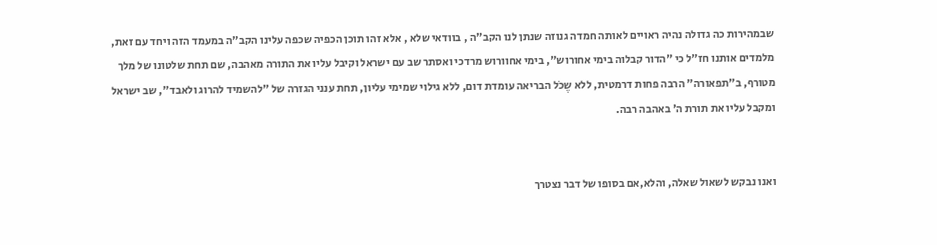שבמהירות כה גדולה נהיה ראויים לאותה חמדה גנוזה שנתן לנו הקב"ה , בוודאי שלא , אלא זהו תוכן הכפיה שכפה עלינו הקב"ה במעמד הזה ויחד עם זאת, מלמדים אותנו חז"ל כי "הדור קבלוה בימי אחורוש", בימי אחוורוש מרדכי ואסתר שב עם ישראל וקיבל עליו את התורה מאהבה, שם תחת שלטונו של מלך מטורף, ב"תפאורה" הרבה פחות דרמטית, ללא שֶכֹל הבריאה עומדת דום, ללא גילוי שמימי עליון, תחת ענני הגזרה של "להשמיד להרוג ולאבד", שב ישראל ומקבל עליו את תורת ה' באהבה רבה.


ואנו נבקש לשאול שאלה, והלא,אם בסופו של דבר נצטרך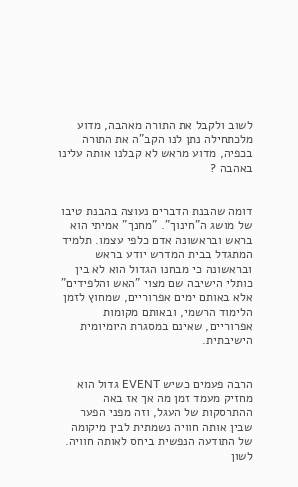לשוב ולקבל את התורה מאהבה, מדוע מלכתחילה נתן לנו הקב"ה את התורה בכפיה, מדוע מראש לא קבלנו אותה עלינו באהבה ?


דומה שהבנת הדברים נעוצה בהבנת טיבו של מושג ה"חינוך". "מחנך" אמיתי הוא בראש ובראשונה אדם כלפי עצמו. תלמיד המתגדל בבית המדרש יודע בראש ובראשונה כי מבחנו הגדול הוא לא בין כותלי הישיבה שם מצוי "האש והלפידים" אלא באותם ימים אפרוריים, שמחוץ לזמן הלימוד הרשמי, ובאותם מקומות אפרוריים, שאינם במסגרת היומיומית הישיבתית.


הרבה פעמים כשיש EVENT גדול הוא מחזיק מעמד זמן מה אך אז באה ההתרסקות של העגל, וזה מפני הפער שבין אותה חוויה נשמתית לבין מיקומה של התודעה הנפשית ביחס לאותה חוויה. לשון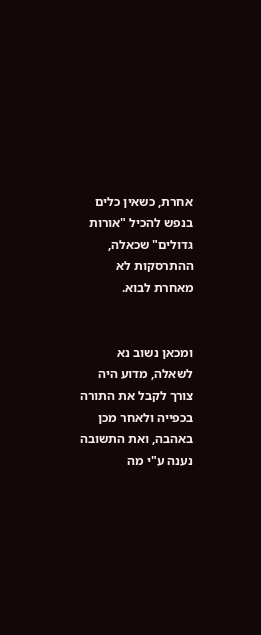אחרת, כשאין כלים בנפש להכיל "אורות גדולים" שכאלה, ההתרסקות לא מאחרת לבוא.


ומכאן נשוב נא לשאלה, מדוע היה צורך לקבל את התורה בכפייה ולאחר מכן באהבה, ואת התשובה נענה ע"י מה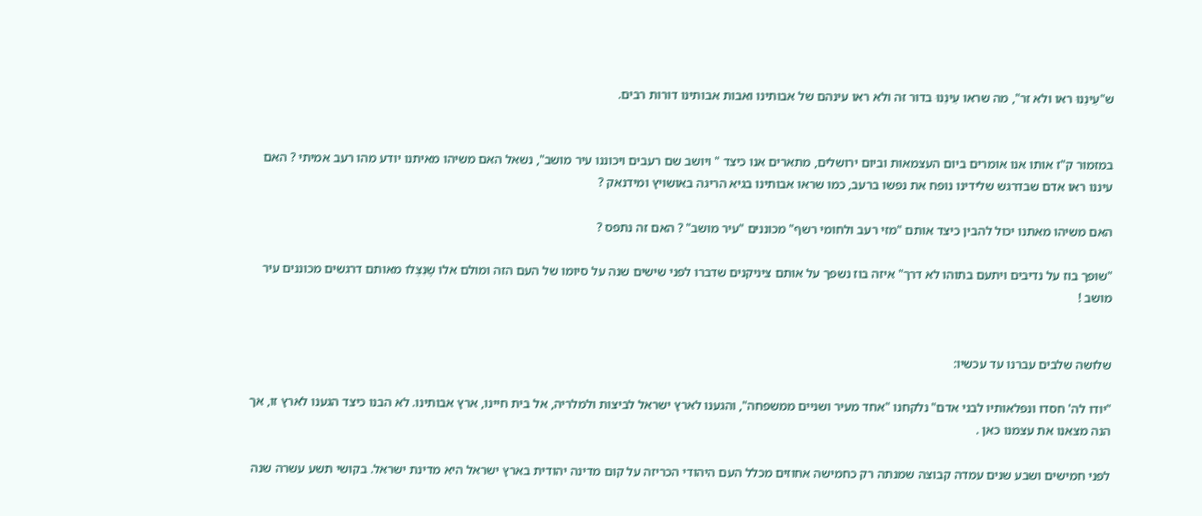ש"עֵינֵנוּ ראו ולא זר", מה שראו עֵינֵנוּ בדור זה ולא ראו עינהם של אבותינו ואבות אבותינו דורות רבים.


במזמור ק"ז אותו אנו אומרים ביום העצמאות וביום ירושלים, מתארים אנו כיצד " ויושב שם רעבים ויכוננו עיר מושב", נשאל האם משיהו מאיתנו יודע מהו רעב אמיתי ? האם עיננו ראו אדם שבדרגש שלידינו נופח את נפשו ברעב, כמו שראו אבותינו בגיא הריגה באושויץ ומידנאק ?

האם משיהו מאתנו יכול להבין כיצד אותם "מזי רעב ולחומי רשף" מכוננים "עיר מושב" ? האם זה נתפס ?

"שופך בוז על נדיבים ויתעם בתוהו לא דרך" איזה בוז נשפך על אותם ציניקנים שדברו לפני שישים שנה על סיומו של העם הזה ומולם אלו שֶנִצְלו מאותם דרגשים מכוננים עיר מושב !


שלושה שלבים עברנו עד עכשיו:

"יודו לה' חסדו ונפלאותיו לבני אדם" נלקחנו "אחד מעיר ושניים ממשפחה", והגענו לארץ ישראל לביצות ולמלריה, אל בית חיינו, ארץ אבותינו. לא הבנו כיצד הגענו לארץ זו, אך הנה מצאנו את עצמנו כאן .

לפני חמישים ושבע שנים עמדה קבוצה שמנתה רק כחמישה אחוזים מכלל העם היהודי הכריזה על קום מדינה יהודית בארץ ישראל היא מדינת ישראל. בקושי תשע עשרה שנה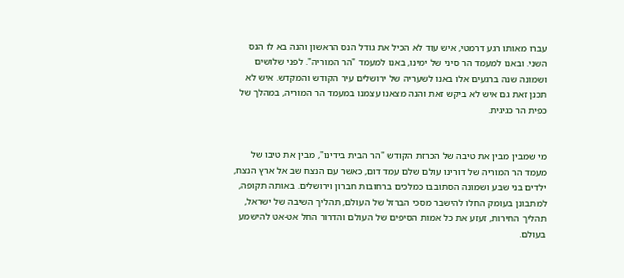עברו מאותו רגע דרמטי, איש עוד לא הכיל את גודל הנס הראשון והנה בא לו הנס השני. ובאנו למעמד הר סיני של ימינו, באנו למעמד "הר המוריה". לפני שלושים ושמונה שנה ברגעים אלו באנו לשעריה של ירושלים עיר הקודש והמקדש. איש לא תכנן זאת גם איש לא ביקש זאת והנה מצאנו עצמנו במעמד הר המוריה, במהלך של כפית הר כגיגית.


מי שמבין מבין את טיבה של הכרזת הקודש "הר הבית בידינו", מבין את טיבו של מעמד הר המוריה של דורינו עולם שלם עמד דום, כאשר עם הנצח שב אל ארץ הנצח, ילדים בני שבע ושמונה הסתובבו כמלכים ברחובות חברון וירושלים. באותה תקופה, למתבונן בעומק החלו להישבר מסכי הברזל של העולם, תהליך השיבה של ישראל, תהליך החירות, זעזע את כל אמות הסיפים של העולם והדרור החל אט-אט להישמע בעולם.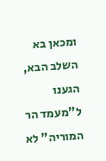ומכאן בא השלב הבא, הגענו ל"מעמד הר המוריה" לא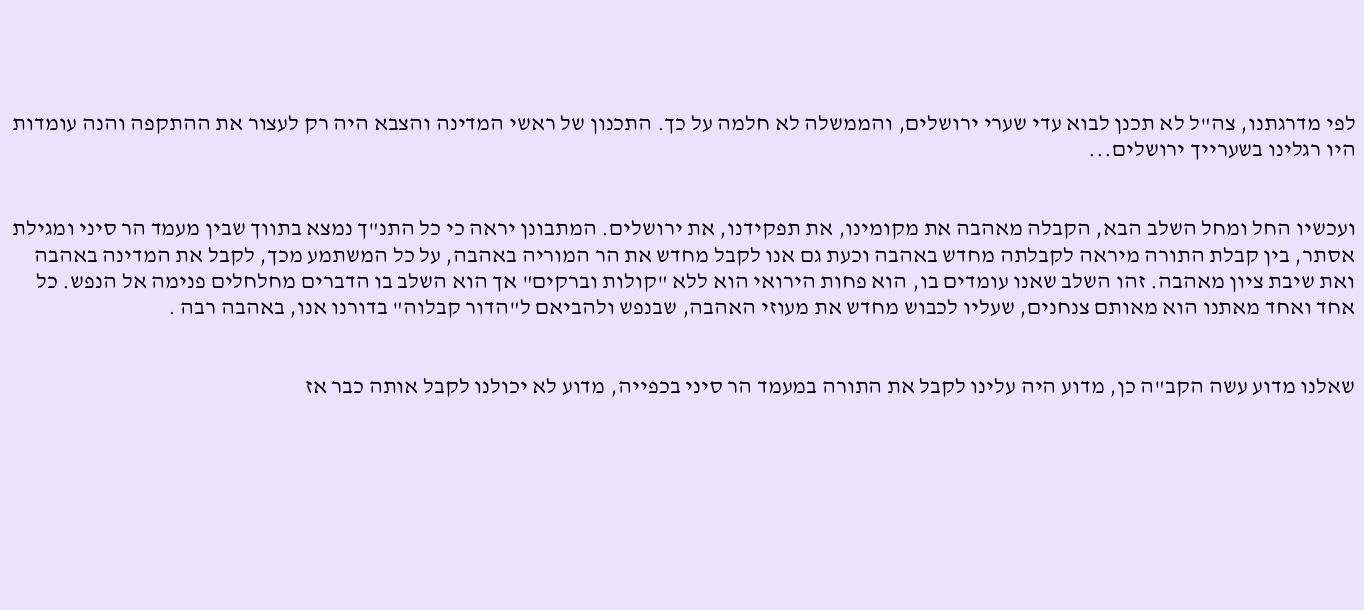לפי מדרגתנו, צה"ל לא תכנן לבוא עדי שערי ירושלים, והממשלה לא חלמה על כך. התכנון של ראשי המדינה והצבא היה רק לעצור את ההתקפה והנה עומדות היו רגלינו בשערייך ירושלים...


ועכשיו החל ומחל השלב הבא, הקבלה מאהבה את מקומינו, את תפקידנו, את ירושלים. המתבונן יראה כי כל התנ"ך נמצא בתווך שבין מעמד הר סיני ומגילת אסתר, בין קבלת התורה מיראה לקבלתה מחדש באהבה וכעת גם אנו לקבל מחדש את הר המוריה באהבה, על כל המשתמע מכך, לקבל את המדינה באהבה ואת שיבת ציון מאהבה. זהו השלב שאנו עומדים בו, הוא פחות הירואי הוא ללא "קולות וברקים" אך הוא השלב בו הדברים מחלחלים פנימה אל הנפש. כל אחד ואחד מאתנו הוא מאותם צנחנים, שעליו לכבוש מחדש את מעוזי האהבה, שבנפש ולהביאם ל"הדור קבלוה" בדורנו אנו, באהבה רבה .


שאלנו מדוע עשה הקב"ה כן, מדוע היה עלינו לקבל את התורה במעמד הר סיני בכפייה, מדוע לא יכולנו לקבל אותה כבר אז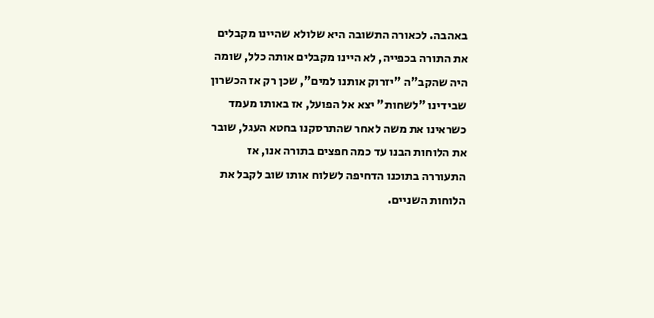באהבה. לכאורה התשובה היא שלולא שהיינו מקבלים את התורה בכפייה, לא היינו מקבלים אותה כלל, שומה היה שהקב"ה "יזרוק אותנו למים", שכן רק אז הכשרון שבידינו "לשחות" יצא אל הפועל, אז באותו מעמד כשראינו את משה לאחר שהתרסקנו בחטא העגל, שובר את הלוחות הבנו עד כמה חפצים בתורה אנו, אז התעוררה בתוכנו הדחיפה לשלוח אותו שוב לקבל את הלוחות השניים.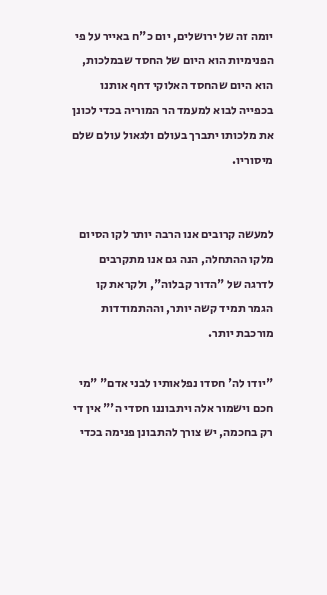יומה זה של ירושלים, יום כ"ח באייר על פי הפנימיות הוא היום של החסד שבמלכות, הוא היום שהחסד האלוקי דחף אותנו בכפייה לבוא למעמד הר המוריה בכדי לכונן את מלכותו יתברך בעולם ולגאול עולם שלם מיסוריו.


למעשה קרובים אנו הרבה יותר לקו הסיום מלקו ההתחלה, הנה גם אנו מתקרבים לדרגה של "הדור קבלוה", ולקראת קו הגמר תמיד קשה יותר, וההתמודדות מורכבת יותר.

"יודו לה' חסדו נפלאותיו לבני אדם" "מי חכם וישמור אלה ויתבוננו חסדי ה'" אין די רק בחכמה, יש צורך להתבונן פנימה בכדי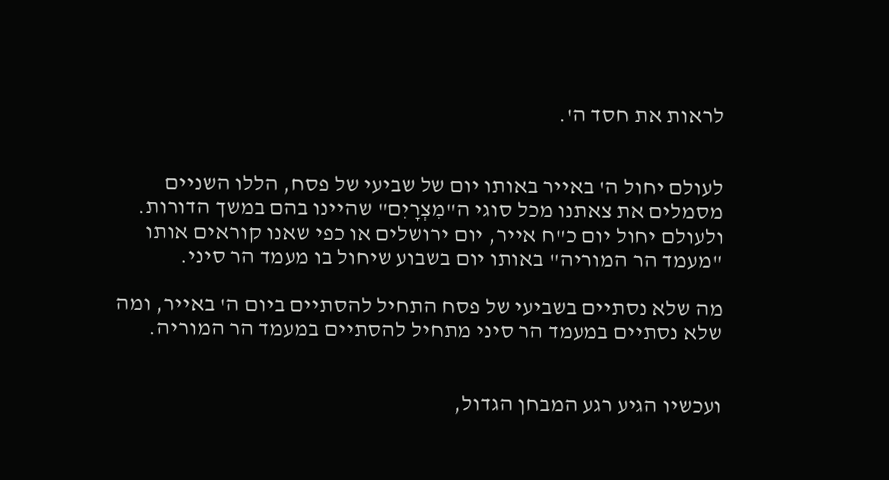לראות את חסד ה'.


לעולם יחול ה' באייר באותו יום של שביעי של פסח, הללו השניים מסמלים את צאתנו מכל סוגי ה"מִצְרָיִם" שהיינו בהם במשך הדורות. ולעולם יחול יום כ"ח אייר, יום ירושלים או כפי שאנו קוראים אותו "מעמד הר המוריה" באותו יום בשבוע שיחול בו מעמד הר סיני.

מה שלא נסתיים בשביעי של פסח התחיל להסתיים ביום ה' באייר, ומה שלא נסתיים במעמד הר סיני מתחיל להסתיים במעמד הר המוריה.


ועכשיו הגיע רגע המבחן הגדול,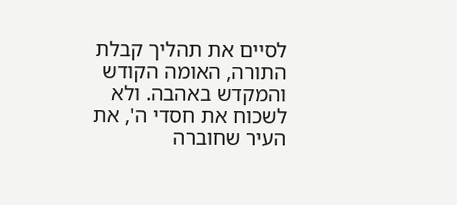לסיים את תהליך קבלת התורה, האומה הקודש והמקדש באהבה. ולא לשכוח את חסדי ה', את העיר שחוברה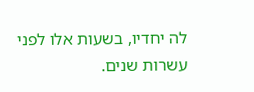לה יחדיו, בשעות אלו לפני עשרות שנים.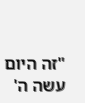"זה היום עשה ה'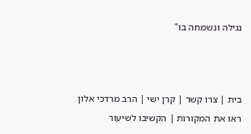נגילה ונשמחה בו"



בית | צרו קשר | קרן ישי | הרב מרדכי אלון
ראו את המקורות | הקשיבו לשיעור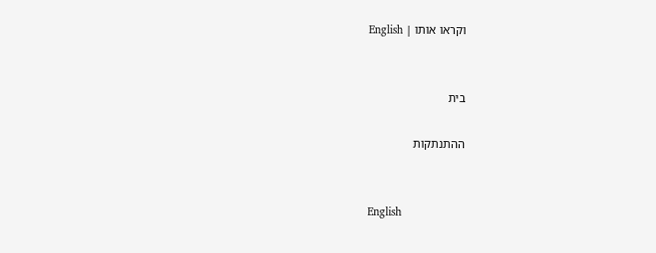וקראו אותו | English


בית

ההתנתקות


English